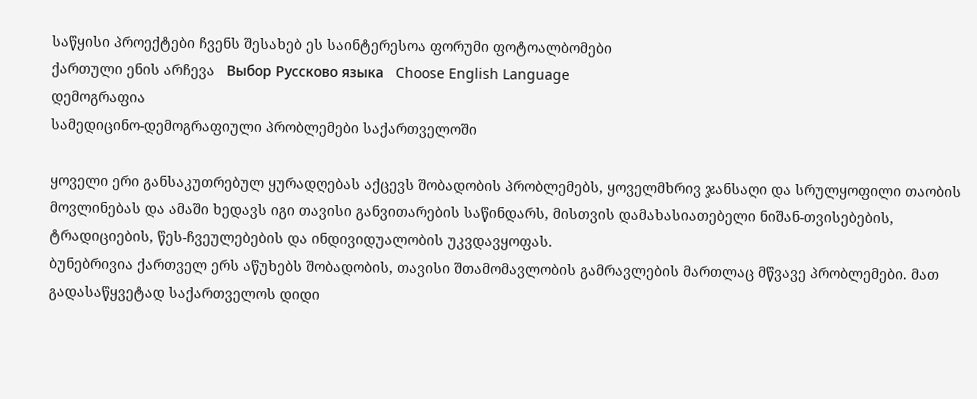საწყისი პროექტები ჩვენს შესახებ ეს საინტერესოა ფორუმი ფოტოალბომები
ქართული ენის არჩევა   Выбор Руссково языка   Choose English Language
დემოგრაფია
სამედიცინო-დემოგრაფიული პრობლემები საქართველოში

ყოველი ერი განსაკუთრებულ ყურადღებას აქცევს შობადობის პრობლემებს, ყოველმხრივ ჯანსაღი და სრულყოფილი თაობის მოვლინებას და ამაში ხედავს იგი თავისი განვითარების საწინდარს, მისთვის დამახასიათებელი ნიშან-თვისებების, ტრადიციების, წეს-ჩვეულებების და ინდივიდუალობის უკვდავყოფას.
ბუნებრივია ქართველ ერს აწუხებს შობადობის, თავისი შთამომავლობის გამრავლების მართლაც მწვავე პრობლემები. მათ გადასაწყვეტად საქართველოს დიდი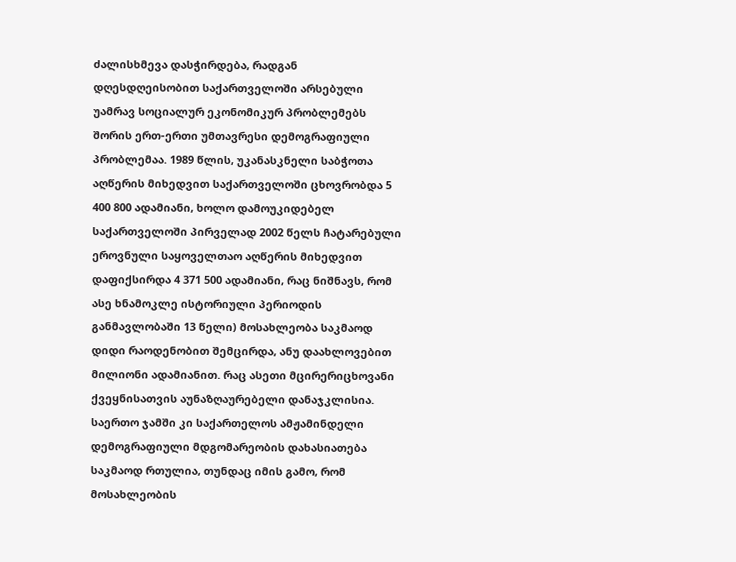ძალისხმევა დასჭირდება, რადგან დღესდღეისობით საქართველოში არსებული უამრავ სოციალურ ეკონომიკურ პრობლემებს შორის ერთ-ერთი უმთავრესი დემოგრაფიული პრობლემაა. 1989 წლის, უკანასკნელი საბჭოთა აღწერის მიხედვით საქართველოში ცხოვრობდა 5 400 800 ადამიანი, ხოლო დამოუკიდებელ საქართველოში პირველად 2002 წელს ჩატარებული ეროვნული საყოველთაო აღწერის მიხედვით დაფიქსირდა 4 371 500 ადამიანი, რაც ნიშნავს, რომ ასე ხნამოკლე ისტორიული პერიოდის განმავლობაში 13 წელი) მოსახლეობა საკმაოდ დიდი რაოდენობით შემცირდა, ანუ დაახლოვებით მილიონი ადამიანით. რაც ასეთი მცირერიცხოვანი ქვეყნისათვის აუნაზღაურებელი დანაჯკლისია. საერთო ჯამში კი საქართელოს ამჟამინდელი დემოგრაფიული მდგომარეობის დახასიათება საკმაოდ რთულია, თუნდაც იმის გამო, რომ მოსახლეობის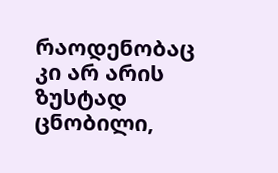რაოდენობაც კი არ არის ზუსტად ცნობილი,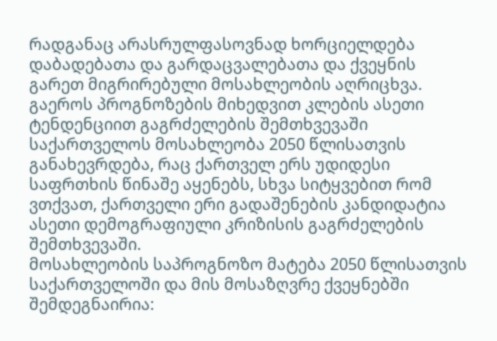რადგანაც არასრულფასოვნად ხორციელდება დაბადებათა და გარდაცვალებათა და ქვეყნის გარეთ მიგრირებული მოსახლეობის აღრიცხვა.
გაეროს პროგნოზების მიხედვით კლების ასეთი ტენდენციით გაგრძელების შემთხვევაში საქართველოს მოსახლეობა 2050 წლისათვის განახევრდება, რაც ქართველ ერს უდიდესი საფრთხის წინაშე აყენებს, სხვა სიტყვებით რომ ვთქვათ, ქართველი ერი გადაშენების კანდიდატია ასეთი დემოგრაფიული კრიზისის გაგრძელების შემთხვევაში.
მოსახლეობის საპროგნოზო მატება 2050 წლისათვის საქართველოში და მის მოსაზღვრე ქვეყნებში შემდეგნაირია: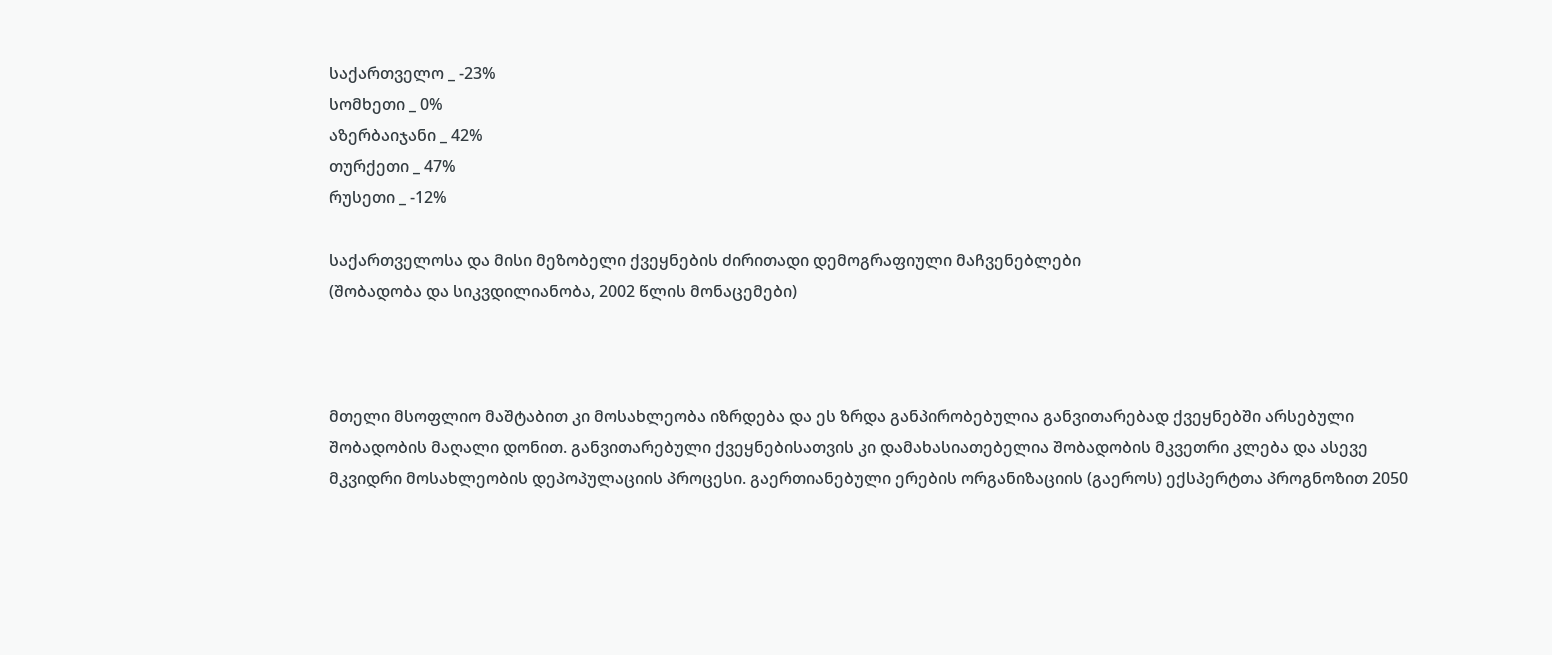საქართველო _ -23%
სომხეთი _ 0%
აზერბაიჯანი _ 42%
თურქეთი _ 47%
რუსეთი _ -12%

საქართველოსა და მისი მეზობელი ქვეყნების ძირითადი დემოგრაფიული მაჩვენებლები
(შობადობა და სიკვდილიანობა, 2002 წლის მონაცემები)



მთელი მსოფლიო მაშტაბით კი მოსახლეობა იზრდება და ეს ზრდა განპირობებულია განვითარებად ქვეყნებში არსებული შობადობის მაღალი დონით. განვითარებული ქვეყნებისათვის კი დამახასიათებელია შობადობის მკვეთრი კლება და ასევე მკვიდრი მოსახლეობის დეპოპულაციის პროცესი. გაერთიანებული ერების ორგანიზაციის (გაეროს) ექსპერტთა პროგნოზით 2050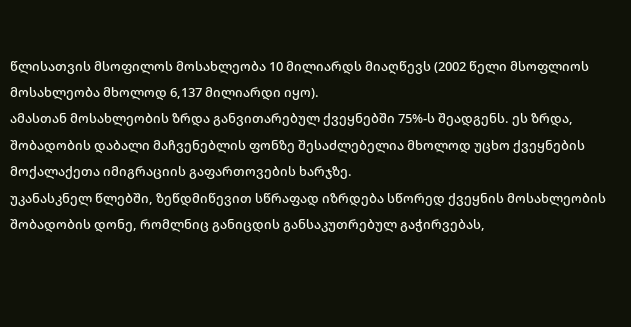წლისათვის მსოფილოს მოსახლეობა 10 მილიარდს მიაღწევს (2002 წელი მსოფლიოს მოსახლეობა მხოლოდ 6,137 მილიარდი იყო).
ამასთან მოსახლეობის ზრდა განვითარებულ ქვეყნებში 75%-ს შეადგენს. ეს ზრდა, შობადობის დაბალი მაჩვენებლის ფონზე შესაძლებელია მხოლოდ უცხო ქვეყნების მოქალაქეთა იმიგრაციის გაფართოვების ხარჯზე.
უკანასკნელ წლებში, ზეწდმიწევით სწრაფად იზრდება სწორედ ქვეყნის მოსახლეობის შობადობის დონე, რომლნიც განიცდის განსაკუთრებულ გაჭირვებას,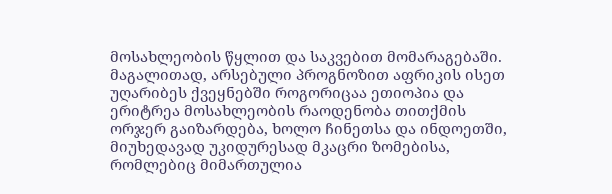მოსახლეობის წყლით და საკვებით მომარაგებაში. მაგალითად, არსებული პროგნოზით აფრიკის ისეთ უღარიბეს ქვეყნებში როგორიცაა ეთიოპია და ერიტრეა მოსახლეობის რაოდენობა თითქმის ორჯერ გაიზარდება, ხოლო ჩინეთსა და ინდოეთში, მიუხედავად უკიდურესად მკაცრი ზომებისა, რომლებიც მიმართულია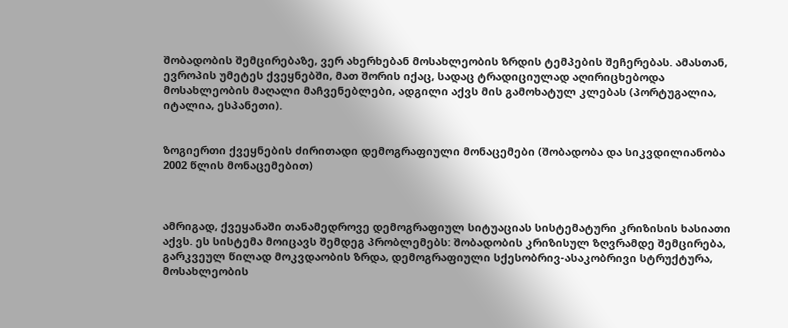შობადობის შემცირებაზე, ვერ ახერხებან მოსახლეობის ზრდის ტემპების შეჩერებას. ამასთან, ევროპის უმეტეს ქვეყნებში, მათ შორის იქაც, სადაც ტრადიციულად აღირიცხებოდა მოსახლეობის მაღალი მაჩვენებლები, ადგილი აქვს მის გამოხატულ კლებას (პორტუგალია, იტალია, ესპანეთი).


ზოგიერთი ქვეყნების ძირითადი დემოგრაფიული მონაცემები (შობადობა და სიკვდილიანობა 2002 წლის მონაცემებით)



ამრიგად, ქვეყანაში თანამედროვე დემოგრაფიულ სიტუაციას სისტემატური კრიზისის ხასიათი აქვს. ეს სისტემა მოიცავს შემდეგ პრობლემებს: შობადობის კრიზისულ ზღვრამდე შემცირება, გარკვეულ წილად მოკვდაობის ზრდა, დემოგრაფიული სქესობრივ-ასაკობრივი სტრუქტურა, მოსახლეობის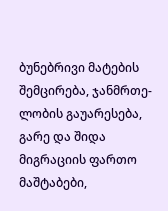ბუნებრივი მატების შემცირება, ჯანმრთე- ლობის გაუარესება, გარე და შიდა მიგრაციის ფართო მაშტაბები,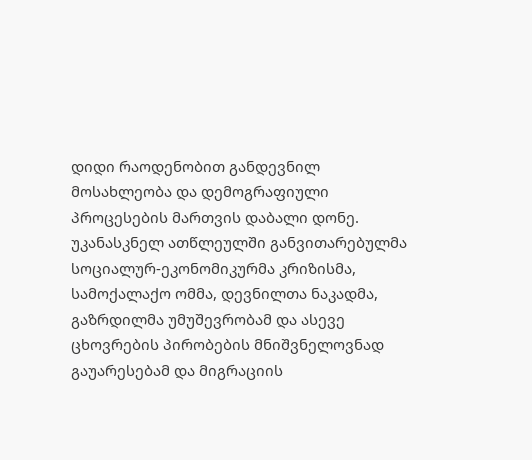დიდი რაოდენობით განდევნილ მოსახლეობა და დემოგრაფიული პროცესების მართვის დაბალი დონე.
უკანასკნელ ათწლეულში განვითარებულმა სოციალურ-ეკონომიკურმა კრიზისმა, სამოქალაქო ომმა, დევნილთა ნაკადმა, გაზრდილმა უმუშევრობამ და ასევე ცხოვრების პირობების მნიშვნელოვნად გაუარესებამ და მიგრაციის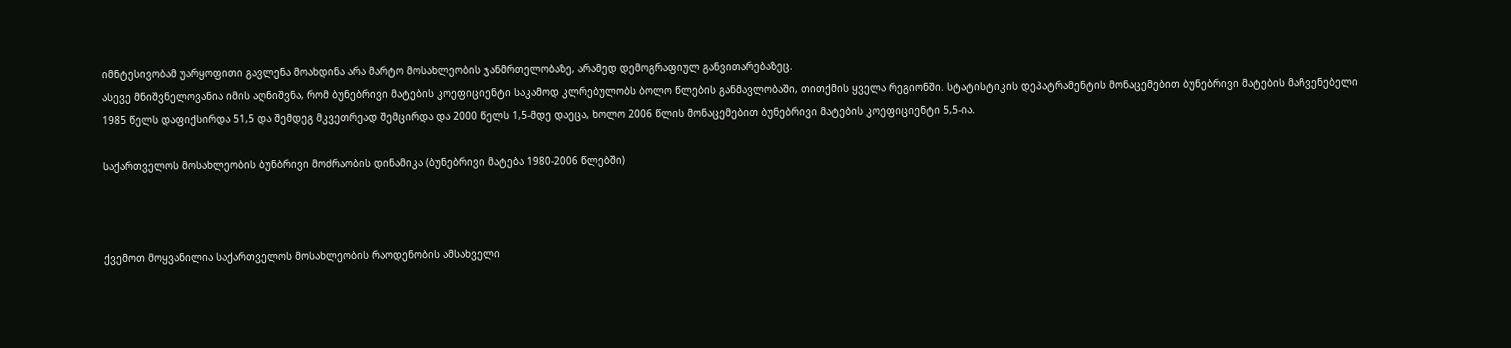იმნტესივობამ უარყოფითი გავლენა მოახდინა არა მარტო მოსახლეობის ჯანმრთელობაზე, არამედ დემოგრაფიულ განვითარებაზეც.
ასევე მნიშვნელოვანია იმის აღნიშვნა, რომ ბუნებრივი მატების კოეფიციენტი საკამოდ კლრებულობს ბოლო წლების განმავლობაში, თითქმის ყველა რეგიონში. სტატისტიკის დეპატრამენტის მონაცემებით ბუნებრივი მატების მაჩვენებელი 1985 წელს დაფიქსირდა 51,5 და შემდეგ მკვეთრეად შემცირდა და 2000 წელს 1,5-მდე დაეცა, ხოლო 2006 წლის მონაცემებით ბუნებრივი მატების კოეფიციენტი 5,5-ია.

საქართველოს მოსახლეობის ბუნბრივი მოძრაობის დინამიკა (ბუნებრივი მატება 1980-2006 წლებში)



ქვემოთ მოყვანილია საქართველოს მოსახლეობის რაოდენობის ამსახველი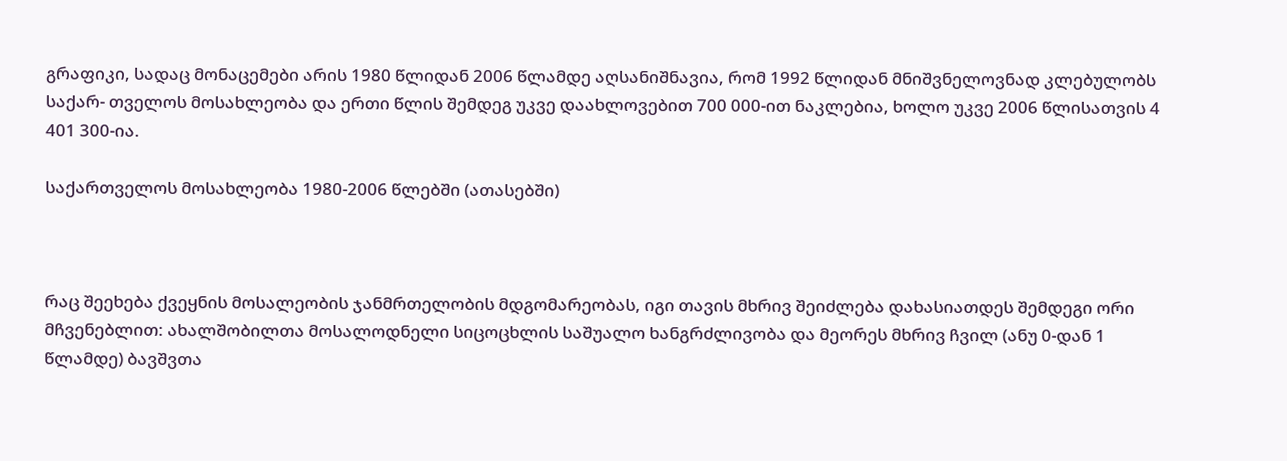გრაფიკი, სადაც მონაცემები არის 1980 წლიდან 2006 წლამდე აღსანიშნავია, რომ 1992 წლიდან მნიშვნელოვნად კლებულობს საქარ- თველოს მოსახლეობა და ერთი წლის შემდეგ უკვე დაახლოვებით 700 000-ით ნაკლებია, ხოლო უკვე 2006 წლისათვის 4 401 300-ია.

საქართველოს მოსახლეობა 1980-2006 წლებში (ათასებში)



რაც შეეხება ქვეყნის მოსალეობის ჯანმრთელობის მდგომარეობას, იგი თავის მხრივ შეიძლება დახასიათდეს შემდეგი ორი მჩვენებლით: ახალშობილთა მოსალოდნელი სიცოცხლის საშუალო ხანგრძლივობა და მეორეს მხრივ ჩვილ (ანუ 0-დან 1 წლამდე) ბავშვთა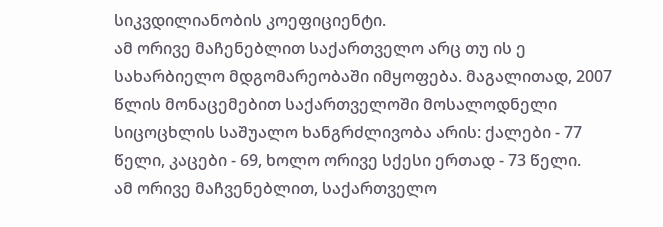სიკვდილიანობის კოეფიციენტი.
ამ ორივე მაჩენებლით საქართველო არც თუ ის ე სახარბიელო მდგომარეობაში იმყოფება. მაგალითად, 2007 წლის მონაცემებით საქართველოში მოსალოდნელი სიცოცხლის საშუალო ხანგრძლივობა არის: ქალები - 77 წელი, კაცები - 69, ხოლო ორივე სქესი ერთად - 73 წელი.
ამ ორივე მაჩვენებლით, საქართველო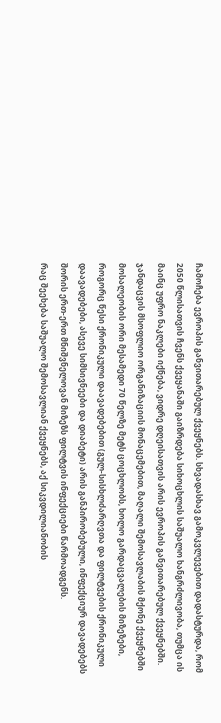ჩამოჩება ევროპის განვითარებულ ქვეყნებს. სხვადასხავ გამოკვლევებით დადასტურდა, რომ 2050 წლისათვის ჩვენს ქვეყანაში გაიზრდება სიხოცხლის საშუალო ხანგრძლივობა, თუმცა ის მაინც უფრო ნაკლები იქნება, ვიდრე დღეისათვის არის ევროპის განვითარებულ ქვეყნებში.
ჯანდაცვის მსოფლიო ორგანიზაციის მონაცემებით, მაღალი შემოსავლაბის მქონე ქვეყნებში მოსალეობის ორი მესამედი 70 წელზე მეტს ცოცხლობს, ხოლო გარდაცვალების მიზეზები, როგორც წესი ქრონიკული დაავადებებით (გულ-სისხლძარღვთა და ფილტვების ქრონიკული დაავადებები, ასევე სიმსივნეები და დიაბეტი) არის განპირობებული, ინფექციურ დავადებებს შორის ერთ-ერთ მნიშვნელოვან მიზეზს ფილტვის ინფექციები წარმოადგენს.
რაც შეეხება საშუალო შემოსავლიან ქვეყნებს, აქ სიკვდილიანობის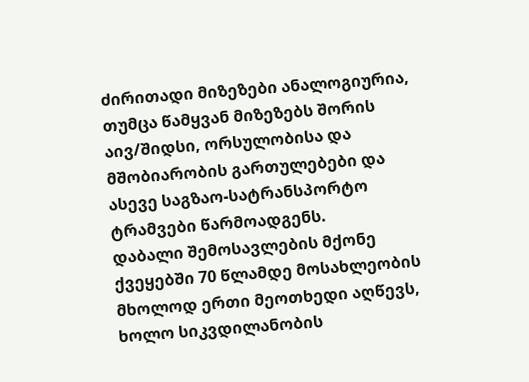ძირითადი მიზეზები ანალოგიურია, თუმცა წამყვან მიზეზებს შორის აივ/შიდსი, ორსულობისა და მშობიარობის გართულებები და ასევე საგზაო-სატრანსპორტო ტრამვები წარმოადგენს.
დაბალი შემოსავლების მქონე ქვეყებში 70 წლამდე მოსახლეობის მხოლოდ ერთი მეოთხედი აღწევს, ხოლო სიკვდილანობის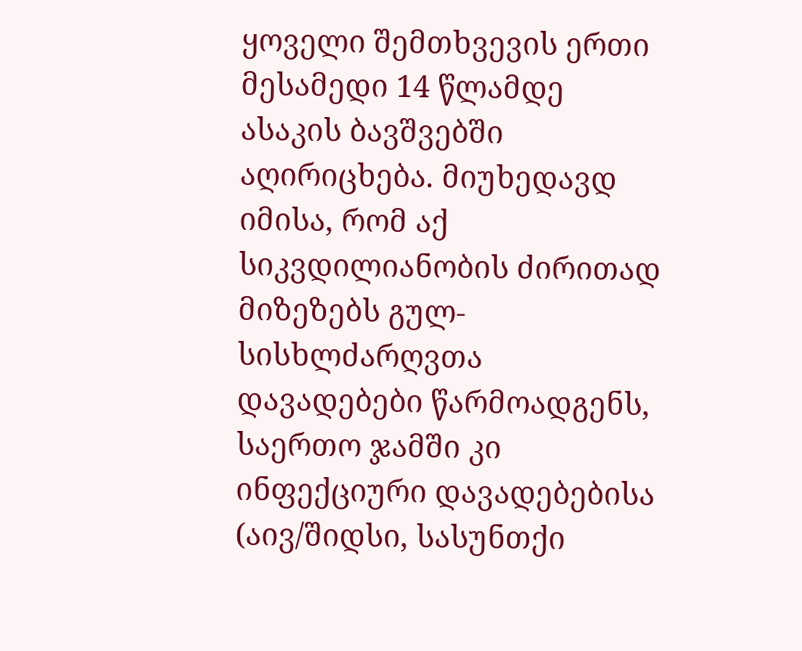ყოველი შემთხვევის ერთი მესამედი 14 წლამდე ასაკის ბავშვებში აღირიცხება. მიუხედავდ იმისა, რომ აქ სიკვდილიანობის ძირითად მიზეზებს გულ-სისხლძარღვთა დავადებები წარმოადგენს, საერთო ჯამში კი ინფექციური დავადებებისა (აივ/შიდსი, სასუნთქი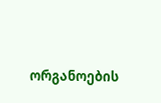ორგანოების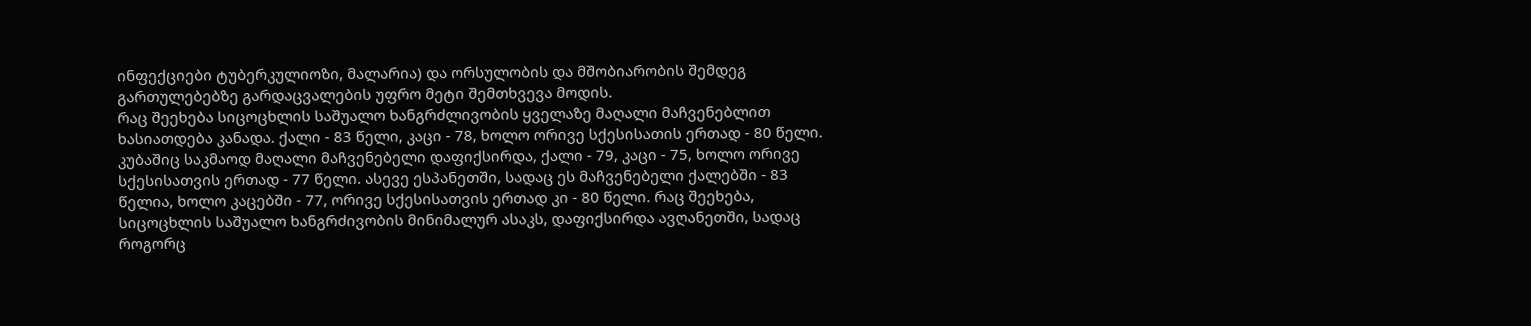ინფექციები ტუბერკულიოზი, მალარია) და ორსულობის და მშობიარობის შემდეგ გართულებებზე გარდაცვალების უფრო მეტი შემთხვევა მოდის.
რაც შეეხება სიცოცხლის საშუალო ხანგრძლივობის ყველაზე მაღალი მაჩვენებლით ხასიათდება კანადა. ქალი - 83 წელი, კაცი - 78, ხოლო ორივე სქესისათის ერთად - 80 წელი. კუბაშიც საკმაოდ მაღალი მაჩვენებელი დაფიქსირდა, ქალი - 79, კაცი - 75, ხოლო ორივე სქესისათვის ერთად - 77 წელი. ასევე ესპანეთში, სადაც ეს მაჩვენებელი ქალებში - 83 წელია, ხოლო კაცებში - 77, ორივე სქესისათვის ერთად კი - 80 წელი. რაც შეეხება, სიცოცხლის საშუალო ხანგრძივობის მინიმალურ ასაკს, დაფიქსირდა ავღანეთში, სადაც როგორც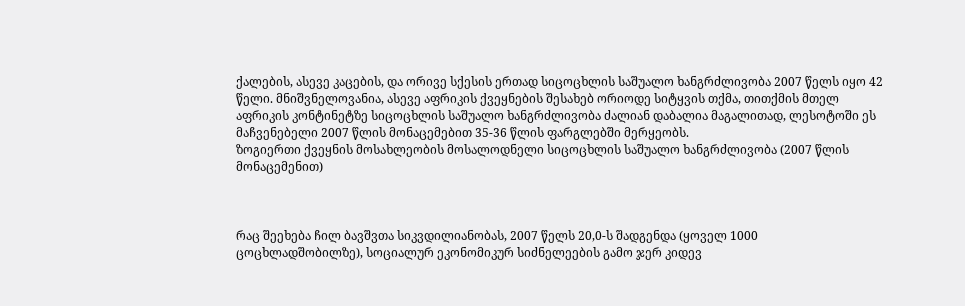ქალების, ასევე კაცების, და ორივე სქესის ერთად სიცოცხლის საშუალო ხანგრძლივობა 2007 წელს იყო 42 წელი. მნიშვნელოვანია, ასევე აფრიკის ქვეყნების შესახებ ორიოდე სიტყვის თქმა, თითქმის მთელ აფრიკის კონტინეტზე სიცოცხლის საშუალო ხანგრძლივობა ძალიან დაბალია მაგალითად, ლესოტოში ეს მაჩვენებელი 2007 წლის მონაცემებით 35-36 წლის ფარგლებში მერყეობს.
ზოგიერთი ქვეყნის მოსახლეობის მოსალოდნელი სიცოცხლის საშუალო ხანგრძლივობა (2007 წლის მონაცემენით)



რაც შეეხება ჩილ ბავშვთა სიკვდილიანობას, 2007 წელს 20,0-ს შადგენდა (ყოველ 1000 ცოცხლადშობილზე), სოციალურ ეკონომიკურ სიძნელეების გამო ჯერ კიდევ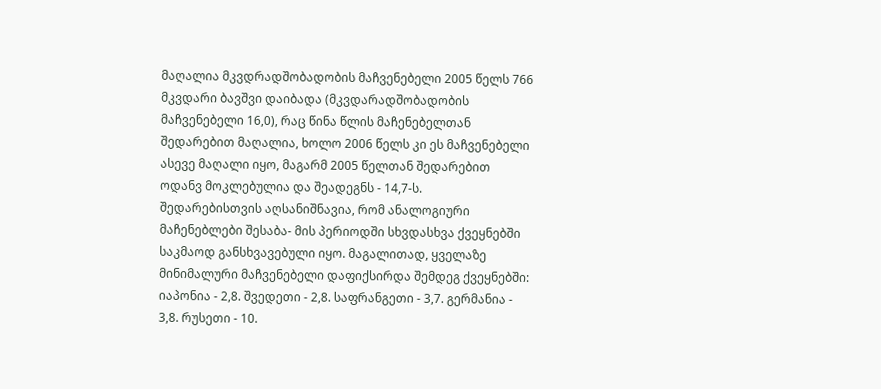მაღალია მკვდრადშობადობის მაჩვენებელი 2005 წელს 766 მკვდარი ბავშვი დაიბადა (მკვდარადშობადობის მაჩვენებელი 16,0), რაც წინა წლის მაჩენებელთან შედარებით მაღალია, ხოლო 2006 წელს კი ეს მაჩვენებელი ასევე მაღალი იყო, მაგარმ 2005 წელთან შედარებით ოდანვ მოკლებულია და შეადეგნს - 14,7-ს.
შედარებისთვის აღსანიშნავია, რომ ანალოგიური მაჩენებლები შესაბა- მის პერიოდში სხვდასხვა ქვეყნებში საკმაოდ განსხვავებული იყო. მაგალითად, ყველაზე მინიმალური მაჩვენებელი დაფიქსირდა შემდეგ ქვეყნებში: იაპონია - 2,8. შვედეთი - 2,8. საფრანგეთი - 3,7. გერმანია - 3,8. რუსეთი - 10.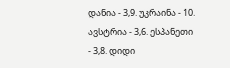დანია - 3,9. უკრაინა - 10. ავსტრია - 3,6. ესპანეთი - 3,8. დიდი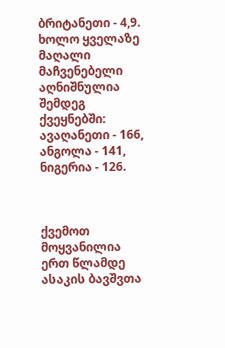ბრიტანეთი - 4,9. ხოლო ყველაზე მაღალი მაჩვენებელი აღნიშნულია შემდეგ ქვეყნებში: ავაღანეთი - 166, ანგოლა - 141, ნიგერია - 126.



ქვემოთ მოყვანილია ერთ წლამდე ასაკის ბავშვთა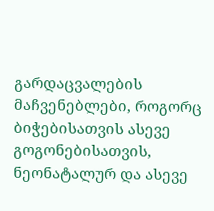გარდაცვალების მაჩვენებლები, როგორც ბიჭებისათვის ასევე გოგონებისათვის, ნეონატალურ და ასევე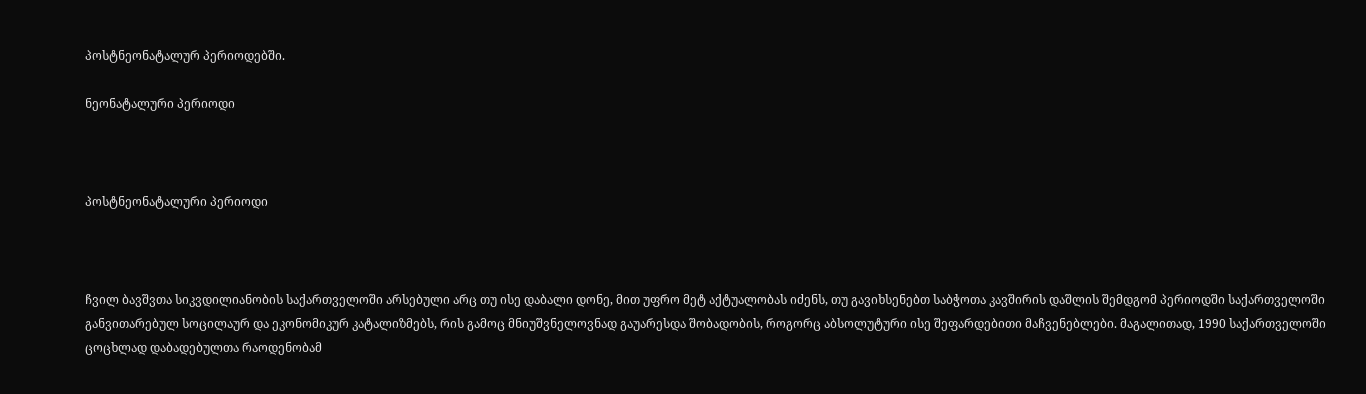პოსტნეონატალურ პერიოდებში.

ნეონატალური პერიოდი



პოსტნეონატალური პერიოდი



ჩვილ ბავშვთა სიკვდილიანობის საქართველოში არსებული არც თუ ისე დაბალი დონე, მით უფრო მეტ აქტუალობას იძენს, თუ გავიხსენებთ საბჭოთა კავშირის დაშლის შემდგომ პერიოდში საქართველოში განვითარებულ სოცილაურ და ეკონომიკურ კატალიზმებს, რის გამოც მნიუშვნელოვნად გაუარესდა შობადობის, როგორც აბსოლუტური ისე შეფარდებითი მაჩვენებლები. მაგალითად, 1990 საქართველოში ცოცხლად დაბადებულთა რაოდენობამ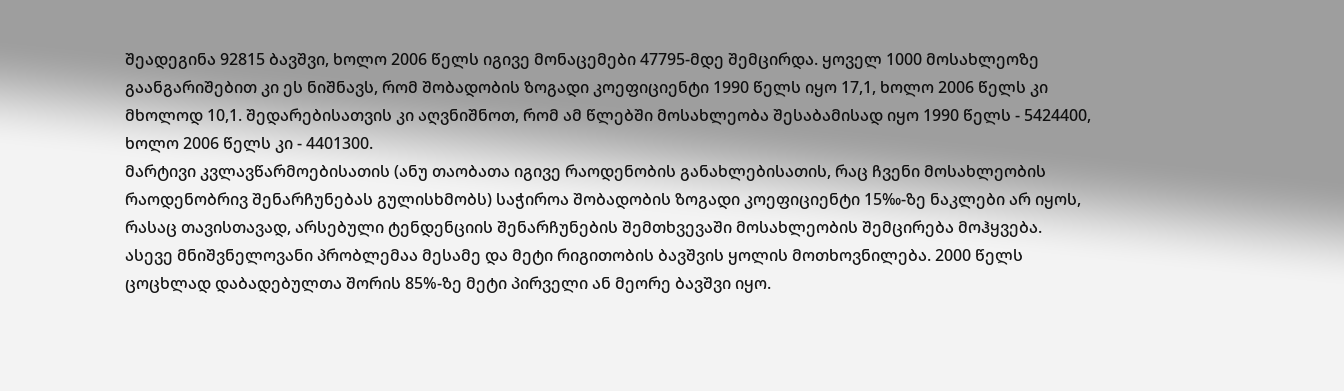შეადეგინა 92815 ბავშვი, ხოლო 2006 წელს იგივე მონაცემები 47795-მდე შემცირდა. ყოველ 1000 მოსახლეოზე გაანგარიშებით კი ეს ნიშნავს, რომ შობადობის ზოგადი კოეფიციენტი 1990 წელს იყო 17,1, ხოლო 2006 წელს კი მხოლოდ 10,1. შედარებისათვის კი აღვნიშნოთ, რომ ამ წლებში მოსახლეობა შესაბამისად იყო 1990 წელს - 5424400, ხოლო 2006 წელს კი - 4401300.
მარტივი კვლავწარმოებისათის (ანუ თაობათა იგივე რაოდენობის განახლებისათის, რაც ჩვენი მოსახლეობის რაოდენობრივ შენარჩუნებას გულისხმობს) საჭიროა შობადობის ზოგადი კოეფიციენტი 15‰-ზე ნაკლები არ იყოს, რასაც თავისთავად, არსებული ტენდენციის შენარჩუნების შემთხვევაში მოსახლეობის შემცირება მოჰყვება.
ასევე მნიშვნელოვანი პრობლემაა მესამე და მეტი რიგითობის ბავშვის ყოლის მოთხოვნილება. 2000 წელს ცოცხლად დაბადებულთა შორის 85%-ზე მეტი პირველი ან მეორე ბავშვი იყო.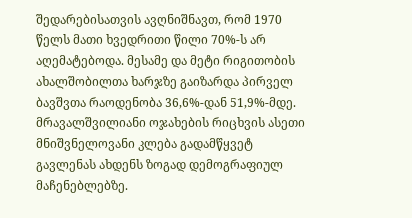შედარებისათვის ავღნიშნავთ, რომ 1970 წელს მათი ხვედრითი წილი 70%-ს არ აღემატებოდა. მესამე და მეტი რიგითობის ახალშობილთა ხარჯზე გაიზარდა პირველ ბავშვთა რაოდენობა 36,6%-დან 51,9%-მდე. მრავალშვილიანი ოჯახების რიცხვის ასეთი მნიშვნელოვანი კლება გადამწყვეტ გავლენას ახდენს ზოგად დემოგრაფიულ მაჩენებლებზე.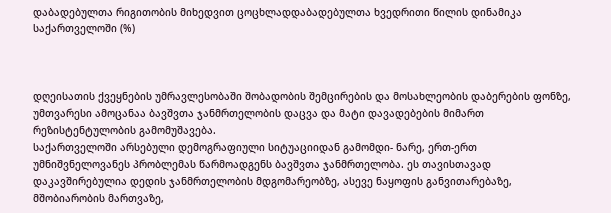დაბადებულთა რიგითობის მიხედვით ცოცხლადდაბადებულთა ხვედრითი წილის დინამიკა საქართველოში (%)



დღეისათის ქვეყნების უმრავლესობაში შობადობის შემცირების და მოსახლეობის დაბერების ფონზე, უმთვარესი ამოცანაა ბავშვთა ჯანმრთელობის დაცვა და მატი დავადებების მიმართ რეზისტენტულობის გამომუშავება.
საქართველოში არსებული დემოგრაფიული სიტუაციიდან გამომდი- ნარე, ერთ-ერთ უმნიშვნელოვანეს პრობლემას წარმოადგენს ბავშვთა ჯანმრთელობა. ეს თავისთავად დაკავშირებულია დედის ჯანმრთელობის მდგომარეობზე, ასევე ნაყოფის განვითარებაზე, მშობიარობის მართვაზე,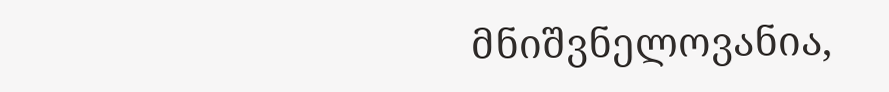მნიშვნელოვანია,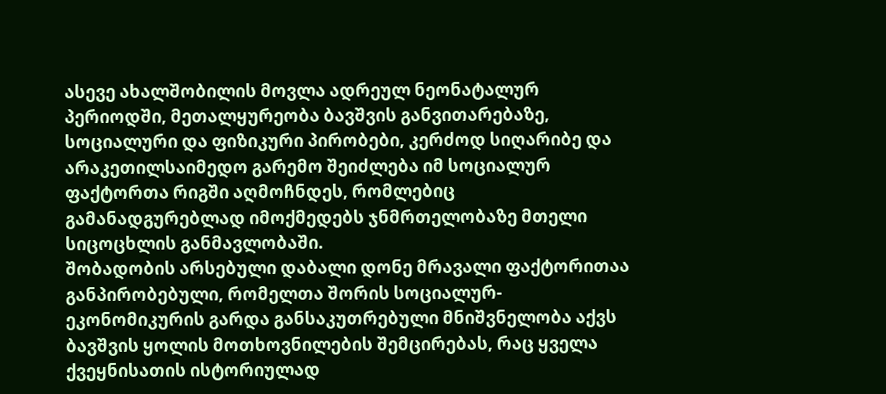ასევე ახალშობილის მოვლა ადრეულ ნეონატალურ პერიოდში, მეთალყურეობა ბავშვის განვითარებაზე, სოციალური და ფიზიკური პირობები, კერძოდ სიღარიბე და არაკეთილსაიმედო გარემო შეიძლება იმ სოციალურ ფაქტორთა რიგში აღმოჩნდეს, რომლებიც გამანადგურებლად იმოქმედებს ჯნმრთელობაზე მთელი სიცოცხლის განმავლობაში.
შობადობის არსებული დაბალი დონე მრავალი ფაქტორითაა განპირობებული, რომელთა შორის სოციალურ-ეკონომიკურის გარდა განსაკუთრებული მნიშვნელობა აქვს ბავშვის ყოლის მოთხოვნილების შემცირებას, რაც ყველა ქვეყნისათის ისტორიულად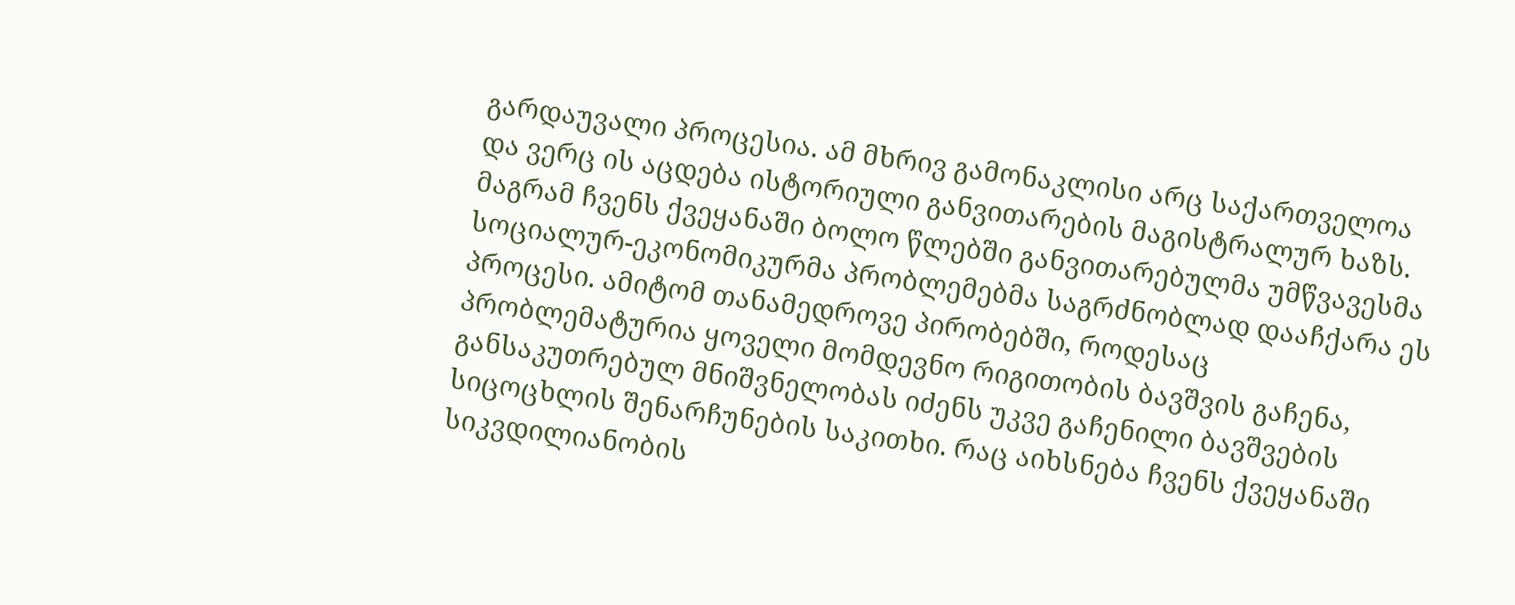გარდაუვალი პროცესია. ამ მხრივ გამონაკლისი არც საქართველოა და ვერც ის აცდება ისტორიული განვითარების მაგისტრალურ ხაზს. მაგრამ ჩვენს ქვეყანაში ბოლო წლებში განვითარებულმა უმწვავესმა სოციალურ-ეკონომიკურმა პრობლემებმა საგრძნობლად დააჩქარა ეს პროცესი. ამიტომ თანამედროვე პირობებში, როდესაც პრობლემატურია ყოველი მომდევნო რიგითობის ბავშვის გაჩენა, განსაკუთრებულ მნიშვნელობას იძენს უკვე გაჩენილი ბავშვების სიცოცხლის შენარჩუნების საკითხი. რაც აიხსნება ჩვენს ქვეყანაში სიკვდილიანობის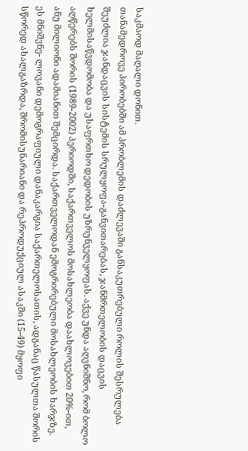საკმაოდ მაღალი დონით.
თანამედროვე პირობებში ამ პრობლემის დაძლევაში განსაკუთრებული როლის შესრულება შეუძლია ჯანდაცვის სისტემის სრულყოფა-განვითარებას, ჯანმრთელობის დაცვის ხელმისაწვდომობა და უსაფრთხო დედობის უზრუნველყოფას. აქვე უნდა აღვნიშნო, რომ ბოლო აღწერებს შორის (1989-2002) პერიოდში, საქართველოს მოსახლეობა დაახლოვებით 20%-ით, ანუ მილიონი ადამიანით შემცირდა. საქართველოდან ემოგრირებული მოსახლეობის ხარჯზე. ეს მნიშვნე- ლოვანი დემოგრაფიული დანაკარგია საქართელოსათის, ადგანაც წასულთა შორის სწორედ ახალგაზრდა, შრომისუნარიანი და რეპროდუქციულ ასაკში (15-49) მყოფი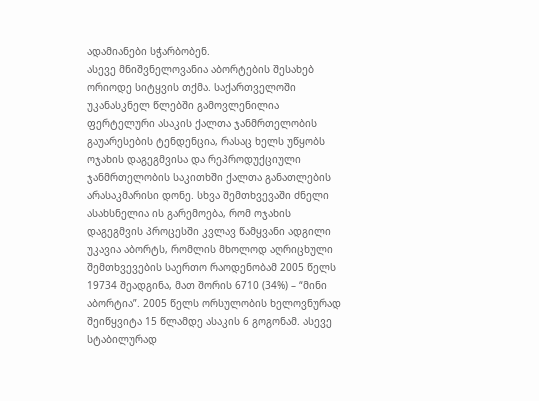ადამიანები სჭარბობენ.
ასევე მნიშვნელოვანია აბორტების შესახებ ორიოდე სიტყვის თქმა. საქართველოში უკანასკნელ წლებში გამოვლენილია ფერტელური ასაკის ქალთა ჯანმრთელობის გაუარესების ტენდენცია, რასაც ხელს უწყობს ოჯახის დაგეგმვისა და რეპროდუქციული ჯანმრთელობის საკითხში ქალთა განათლების არასაკმარისი დონე. სხვა შემთხვევაში ძნელი ასახსნელია ის გარემოება, რომ ოჯახის დაგეგმვის პროცესში კვლავ წამყვანი ადგილი უკავია აბორტს, რომლის მხოლოდ აღრიცხული შემთხვევების საერთო რაოდენობამ 2005 წელს 19734 შეადგინა, მათ შორის 6710 (34%) – “მინი აბორტია”. 2005 წელს ორსულობის ხელოვნურად შეიწყვიტა 15 წლამდე ასაკის 6 გოგონამ. ასევე სტაბილურად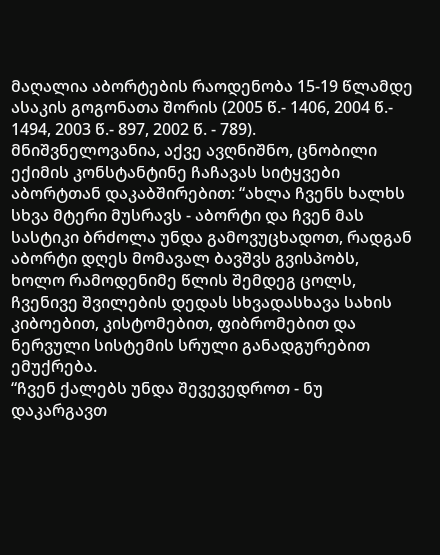მაღალია აბორტების რაოდენობა 15-19 წლამდე ასაკის გოგონათა შორის (2005 წ.- 1406, 2004 წ.- 1494, 2003 წ.- 897, 2002 წ. - 789).
მნიშვნელოვანია, აქვე ავღნიშნო, ცნობილი ექიმის კონსტანტინე ჩაჩავას სიტყვები აბორტთან დაკაბშირებით: “ახლა ჩვენს ხალხს სხვა მტერი მუსრავს - აბორტი და ჩვენ მას სასტიკი ბრძოლა უნდა გამოვუცხადოთ, რადგან აბორტი დღეს მომავალ ბავშვს გვისპობს, ხოლო რამოდენიმე წლის შემდეგ ცოლს, ჩვენივე შვილების დედას სხვადასხავა სახის კიბოებით, კისტომებით, ფიბრომებით და ნერვული სისტემის სრული განადგურებით ემუქრება.
“ჩვენ ქალებს უნდა შევევედროთ - ნუ დაკარგავთ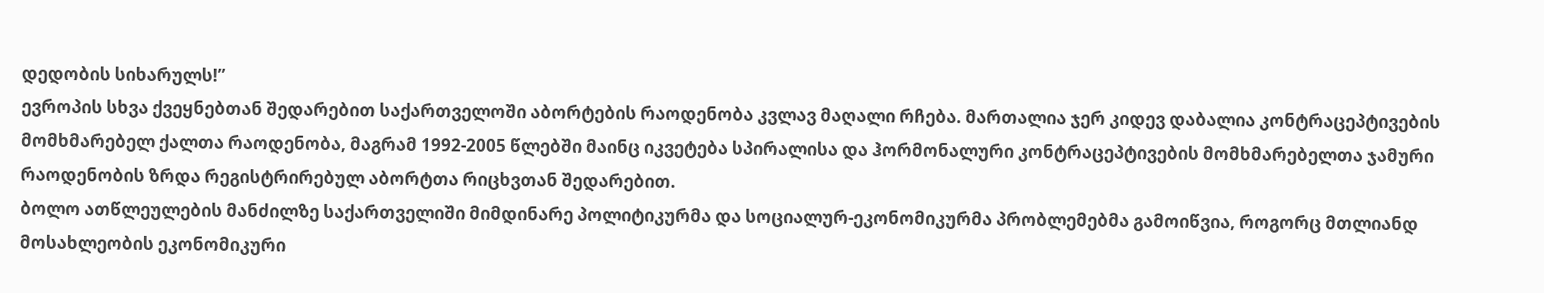დედობის სიხარულს!”
ევროპის სხვა ქვეყნებთან შედარებით საქართველოში აბორტების რაოდენობა კვლავ მაღალი რჩება. მართალია ჯერ კიდევ დაბალია კონტრაცეპტივების მომხმარებელ ქალთა რაოდენობა, მაგრამ 1992-2005 წლებში მაინც იკვეტება სპირალისა და ჰორმონალური კონტრაცეპტივების მომხმარებელთა ჯამური რაოდენობის ზრდა რეგისტრირებულ აბორტთა რიცხვთან შედარებით.
ბოლო ათწლეულების მანძილზე საქართველიში მიმდინარე პოლიტიკურმა და სოციალურ-ეკონომიკურმა პრობლემებმა გამოიწვია, როგორც მთლიანდ მოსახლეობის ეკონომიკური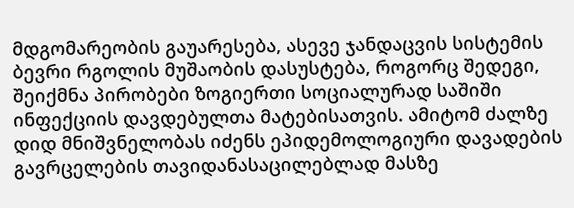მდგომარეობის გაუარესება, ასევე ჯანდაცვის სისტემის ბევრი რგოლის მუშაობის დასუსტება, როგორც შედეგი, შეიქმნა პირობები ზოგიერთი სოციალურად საშიში ინფექციის დავდებულთა მატებისათვის. ამიტომ ძალზე დიდ მნიშვნელობას იძენს ეპიდემოლოგიური დავადების გავრცელების თავიდანასაცილებლად მასზე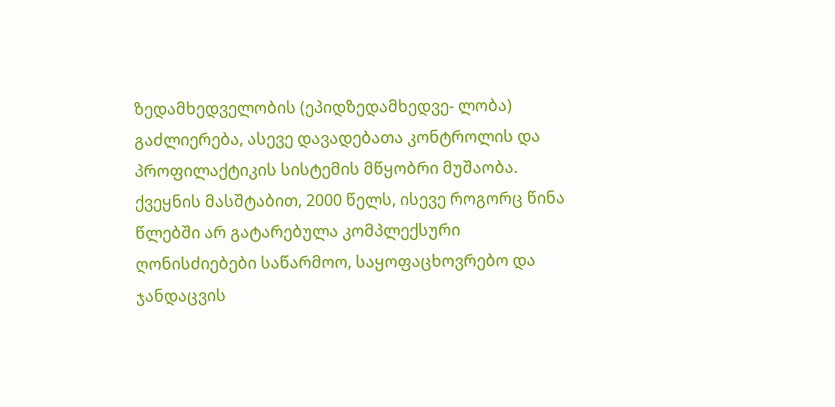ზედამხედველობის (ეპიდზედამხედვე- ლობა) გაძლიერება, ასევე დავადებათა კონტროლის და პროფილაქტიკის სისტემის მწყობრი მუშაობა.
ქვეყნის მასშტაბით, 2000 წელს, ისევე როგორც წინა წლებში არ გატარებულა კომპლექსური ღონისძიებები საწარმოო, საყოფაცხოვრებო და ჯანდაცვის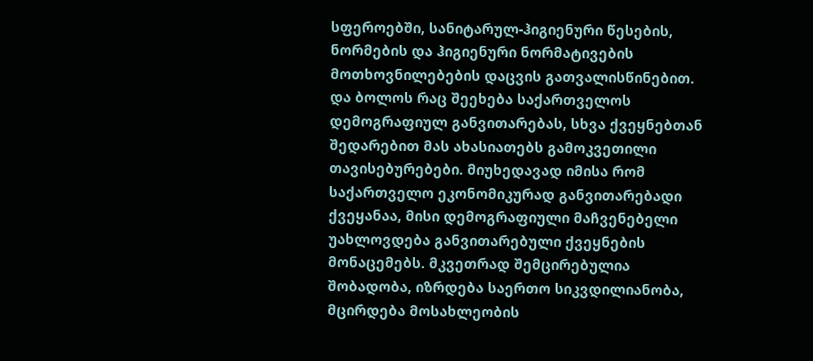სფეროებში, სანიტარულ-ჰიგიენური წესების, ნორმების და ჰიგიენური ნორმატივების მოთხოვნილებების დაცვის გათვალისწინებით.
და ბოლოს რაც შეეხება საქართველოს დემოგრაფიულ განვითარებას, სხვა ქვეყნებთან შედარებით მას ახასიათებს გამოკვეთილი თავისებურებები. მიუხედავად იმისა რომ საქართველო ეკონომიკურად განვითარებადი ქვეყანაა, მისი დემოგრაფიული მაჩვენებელი უახლოვდება განვითარებული ქვეყნების მონაცემებს. მკვეთრად შემცირებულია შობადობა, იზრდება საერთო სიკვდილიანობა, მცირდება მოსახლეობის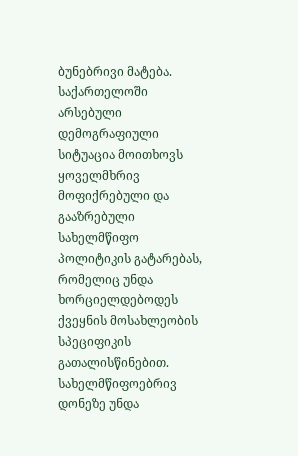ბუნებრივი მატება.
საქართელოში არსებული დემოგრაფიული სიტუაცია მოითხოვს ყოველმხრივ მოფიქრებული და გააზრებული სახელმწიფო პოლიტიკის გატარებას, რომელიც უნდა ხორციელდებოდეს ქვეყნის მოსახლეობის სპეციფიკის გათალისწინებით. სახელმწიფოებრივ დონეზე უნდა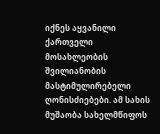იქნეს აყვანილი ქართველი მოსახლეობის შვილიანობის მასტიმულირებელი ღონისძიებები. ამ სახის მუშაობა სახელმწიფოს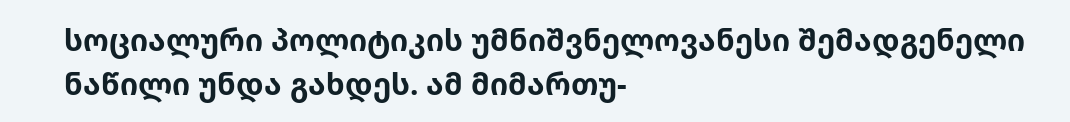სოციალური პოლიტიკის უმნიშვნელოვანესი შემადგენელი ნაწილი უნდა გახდეს. ამ მიმართუ-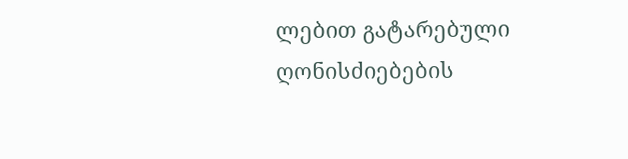ლებით გატარებული ღონისძიებების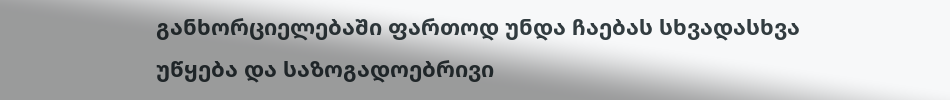განხორციელებაში ფართოდ უნდა ჩაებას სხვადასხვა უწყება და საზოგადოებრივი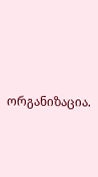ორგანიზაცია.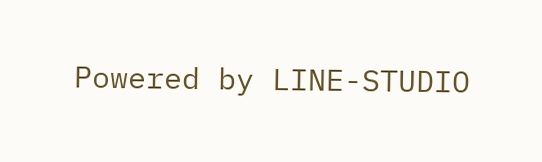Powered by LINE-STUDIO